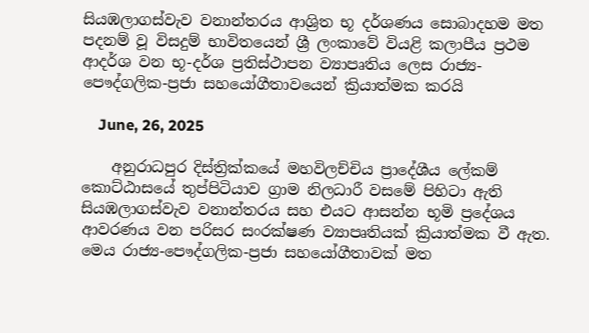සියඹලාගස්වැව වනාන්තරය ආශ්‍රිත භූ දර්ශණය සොබාදහම මත පදනම් වූ විසදුම් භාවිතයෙන් ශ්‍රී ලංකාවේ වියළි කලාපීය ප්‍රථම ආදර්ශ වන භූ-දර්ශ ප්‍රතිස්ථාපන ව්‍යාපෘතිය ලෙස රාජ්‍ය-පෞද්ගලික-ප්‍රජා සහයෝගීතාවයෙන් ක්‍රියාත්මක කරයි

    June, 26, 2025

    අනුරාධපුර දිස්ත්‍රික්කයේ මහවිලච්චිය ප්‍රාදේශීය ලේකම් කොට්ඨාසයේ තුප්පිටියාව ග්‍රාම නිලධාරී වසමේ පිහිටා ඇති සියඹලාගස්වැව වනාන්තරය සහ එයට ආසන්න භූමි ප්‍රදේශය ආවරණය වන පරිසර සංරක්ෂණ ව්‍යාපෘතියක් ක්‍රියාත්මක වී ඇත. මෙය රාජ්‍ය-පෞද්ගලික-ප්‍රජා සහයෝගීතාවක් මත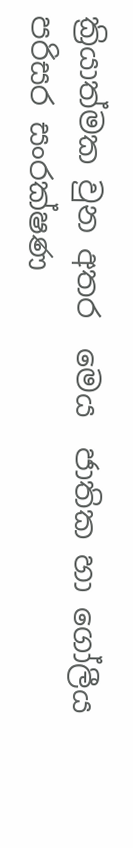ක්‍රියාත්මක වුන අතර  මෙය  ජාතික හා ගෝලීය පරිසර සංරක්ෂණ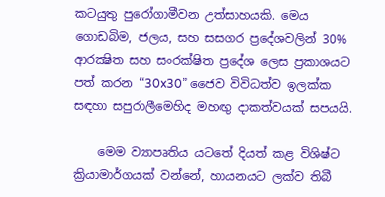කටයුතු පුරෝගාමීවන උත්සාහයකි. මෙය ගොඩබිම, ජලය, සහ සසගර ප්‍රදේශවලින් 30% ආරක්‍ෂිත සහ සංරක්ෂිත ප්‍රදේශ ලෙස ප්‍රකාශයට පත් කරන “30x30” ජෛව විවිධත්ව ඉලක්ක සඳහා සපුරාලීමෙහිද මහඟු දාකත්වයක් සපයයි.

    මෙම ව්‍යාපෘතිය යටතේ දියත් කළ විශිෂ්ට ක්‍රියාමාර්ගයක් වන්නේ, හායනයට ලක්ව තිබී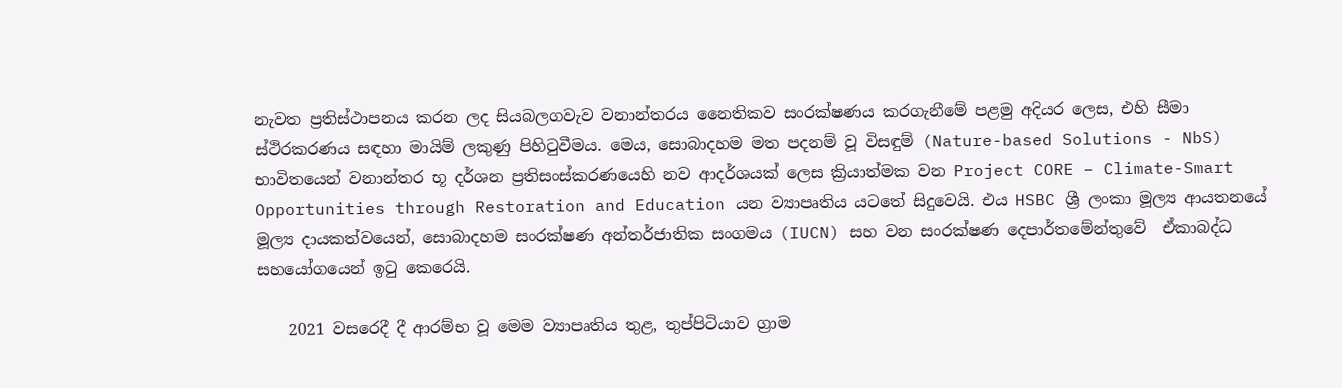නැවත ප්‍රතිස්ථාපනය කරන ලද සියබලගවැව වනාන්තරය නෛතිකව සංරක්ෂණය කරගැනීමේ පළමු අදියර ලෙස, එහි සීමා ස්ථිරකරණය සඳහා මායිම් ලකුණු පිහිටුවීමය. මෙය, සොබාදහම මත පදනම් වූ විසඳුම් (Nature-based Solutions - NbS) භාවිතයෙන් වනාන්තර භූ දර්ශන ප්‍රතිසංස්කරණයෙහි නව ආදර්ශයක් ලෙස ක්‍රියාත්මක වන Project CORE – Climate-Smart Opportunities through Restoration and Education යන ව්‍යාපෘතිය යටතේ සිදුවෙයි. එය HSBC ශ්‍රී ලංකා මූල්‍ය ආයතනයේ මූල්‍ය දායකත්වයෙන්, සොබාදහම සංරක්ෂණ අන්තර්ජාතික සංගමය (IUCN) සහ වන සංරක්ෂණ දෙපාර්තමේන්තුවේ  ඒකාබද්ධ සහයෝගයෙන් ඉටු කෙරෙයි.

    2021 වසරෙදී දී ආරම්භ වූ මෙම ව්‍යාපෘතිය තුළ, තුප්පිටියාව ග්‍රාම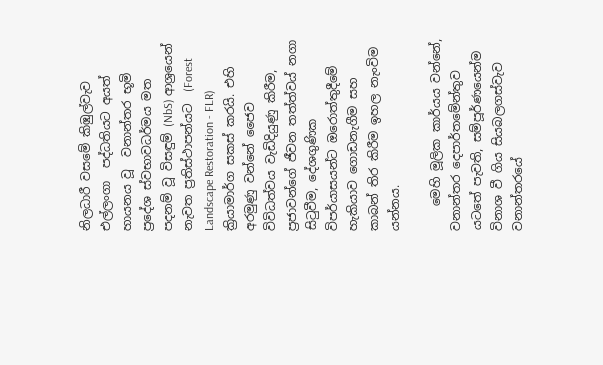නිලධාරී වසමේ කිඹුල්වැව එල්ලංගා  පද්ධතියට අයත්  හායනය වූ  වනාන්තර භූමි ප්‍රදේශ ස්වභාවධර්මය මත පදනම් වූ විසඳුම් (NbS) ආශ්‍රයෙන් නැවත ප්‍රතිස්ථාපන්යට  (Forest Landscape Restoration - FLR) ක්‍රියාමාර්ග සකස් කරයි. එහි අරමුණු වන්නේ ජෛව විවිධත්වය වැඩිදියුණු කිරීම, ප්‍රජාවන්ගේ ජීවන තත්ත්වය් නගා සිටුවීම, දේශගුණික විපර්යාසයන්ට ඔරොත්තුදීමේ හැකියාව ගොඩනැගීම සහ කාබන් තිර කිරීම ඉහල නැංවිම යන්නය.

    මෙහි මූලික කාර්යය වන්නේ, වනාන්තර දෙපාර්තමේන්තුව යටතේ පැවති, සම්පූර්ණයෙන්ම විනාශ වී ගිය සියබලගස්වැව වනාන්තරයේ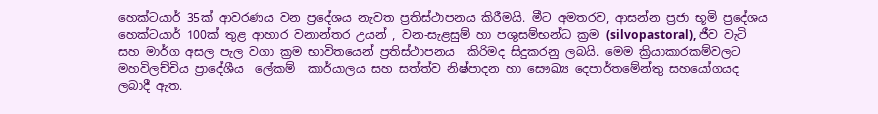හෙක්ටයාර් 35ක් ආවරණය වන ප්‍රදේශය නැවත ප්‍රතිස්ථාපනය කිරීමයි. මීට අමතරව, ආසන්න ප්‍රජා භූමි ප්‍රදේශය හෙක්ටයාර් 100ක් තුළ ආහාර වනාන්තර උයන් , වන-සැළසුම් හා පශුසම්භන්ධ ක්‍රම (silvopastoral), ජීව වැටි  සහ මාර්ග අසල පැල වගා ක්‍රම භාවිතයෙන් ප්‍රතිස්ථාපනය  කිරිමද සිදුකරනු ලබයි. මෙම ක්‍රියාකාරකම්වලට මහවිලච්චිය ප්‍රාදේශීය  ලේකම්  කාර්යාලය සහ සත්ත්ව නිෂ්පාදන හා සෞඛ්‍ය දෙපාර්තමේන්තු සහයෝගයද  ලබාදී ඇත.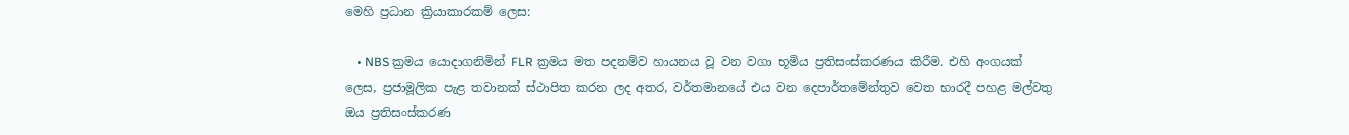මෙහි ප්‍රධාන ක්‍රියාකාරකම් ලෙස:

    • NBS ක්‍රමය යොදාගනිමින් FLR ක්‍රමය මත පදනම්ව හායනය වූ වන වගා භූමිය ප්‍රතිසංස්කරණය කිරීම. එහි අංගයක් ලෙස, ප්‍රජාමූලික පැළ තවානක් ස්ථාපිත කරන ලද අතර, වර්තමානයේ එය වන දෙපාර්තමේන්තුව වෙත භාරදී පහළ මල්වතු ඔය ප්‍රතිසංස්කරණ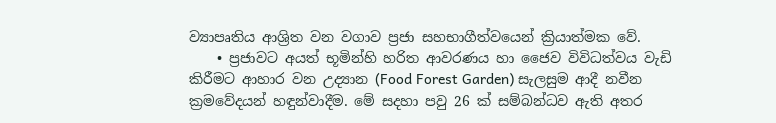ව්‍යාපෘතිය ආශ්‍රිත වන වගාව ප්‍රජා සහභාගීත්වයෙන් ක්‍රියාත්මක වේ.
    • ප්‍රජාවට අයත් භූමින්හි හරිත ආවරණය හා ජෛව විවිධත්වය වැඩි කිරීමට ආහාර වන උද්‍යාන (Food Forest Garden) සැලසුම ආදී නවීන ක්‍රමවේදයන් හඳුන්වාදීම. මේ සදහා පවු 26 ක් සම්බන්ධව ඇති අතර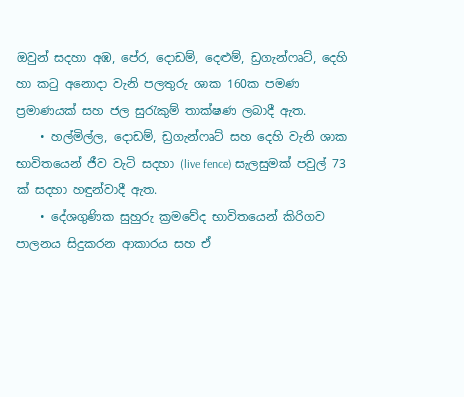ඔවුන් සදහා අඹ, පේර, දොඩම්, දෙළුම්, ඩ්‍රගැන්ෆෘට්, දෙහි හා කටු අනොදා වැනි පලතුරු ශාක 160ක පමණ ප්‍රමාණයක් සහ ජල සුරැකුම් තාක්ෂණ ලබාදී ඇත.
    • හල්මිල්ල, දොඩම්, ඩ්‍රගැන්ෆෘට් සහ දෙහි වැනි ශාක භාවිතයෙන් ජීව වැටි සදහා (live fence) සැලසුමක් පවුල් 73 ක් සදහා හඳුන්වාදී ඇත.
    • දේශගුණික සුහුරු ක්‍රමවේද භාවිතයෙන් කිරිගව පාලනය සිදුකරන ආකාරය සහ ඒ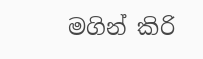මගින් කිරි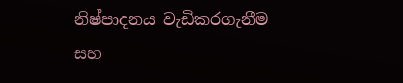නිෂ්පාදනය වැඩිකරගැනීම සහ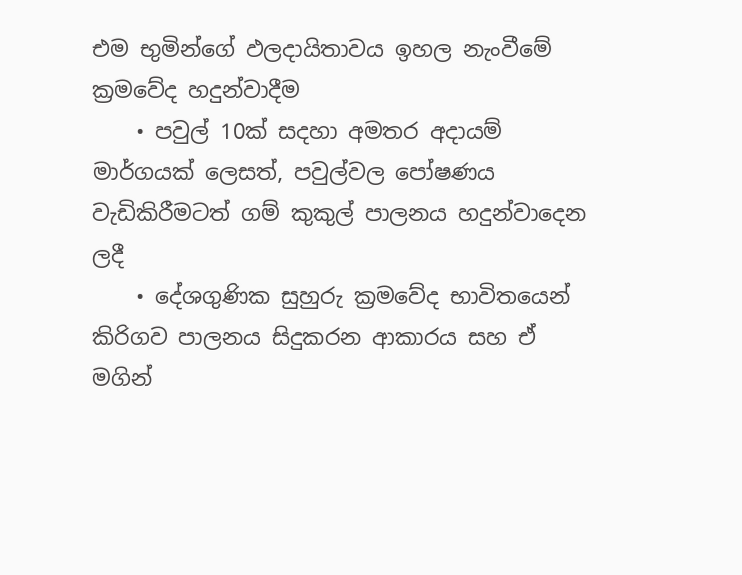එම භුමින්ගේ ඵලදායිතාවය ඉහල නැංවීමේ ක්‍රමවේද හදුන්වාදීම
    • පවුල් 10ක් සදහා අමතර අදායම් මාර්ගයක් ලෙසත්, පවුල්වල පෝෂණය වැඩිකිරීමටත් ගම් කුකුල් පාලනය හදුන්වාදෙන ලදී
    • දේශගුණික සුහුරු ක්‍රමවේද භාවිතයෙන් කිරිගව පාලනය සිදුකරන ආකාරය සහ ඒ මගින්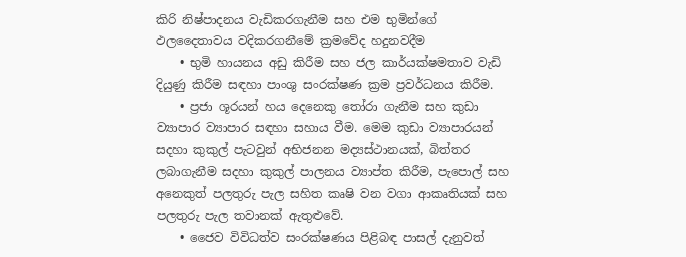කිරි නිෂ්පාදනය වැඩිකරගැනීම සහ එම භුමින්ගේ ඵලදෛතාවය වදිකරගනීමේ ක්‍රමවේද හදුනවදීම
    • භුමි හායනය අඩු කිරීම සහ ජල කාර්යක්ෂමතාව වැඩි දියුණු කිරීම සඳහා පාංශු සංරක්ෂණ ක්‍රම ප්‍රවර්ධනය කිරීම.
    • ප්‍රජා ශූරයන් හය දෙනෙකු තෝරා ගැනීම සහ කුඩා ව්‍යාපාර ව්‍යාපාර සඳහා සහාය වීම. මෙම කුඩා ව්‍යාපාරයන් සදහා කුකුල් පැටවුන් අභිජනන මද්‍යස්ථානයක්, බිත්තර ලබාගැනීම සදහා කුකුල් පාලනය ව්‍යාප්ත කිරීම, පැපොල් සහ අනෙකුත් පලතුරු පැල සහිත කෘෂි වන වගා ආකෘතියක් සහ පලතුරු පැල තවානක් ඇතුළුවේ.
    • ජෛව විවිධත්ව සංරක්ෂණය පිළිබඳ පාසල් දැනුවත්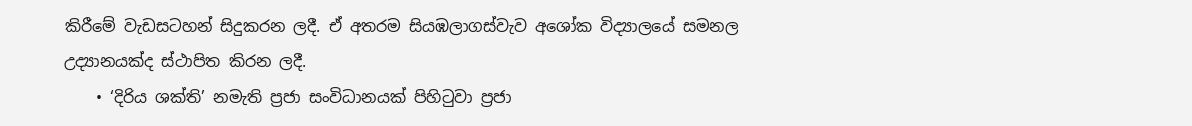කිරීමේ වැඩසටහන් සිදුකරන ලදී. ඒ අතරම සියඹලාගස්වැව අශෝක විද්‍යාලයේ සමනල උද්‍යානයක්ද ස්ථාපිත කිරන ලදී.
    • ‘දිරිය ශක්ති’ නමැති ප්‍රජා සංවිධානයක් පිහිටුවා ප්‍රජා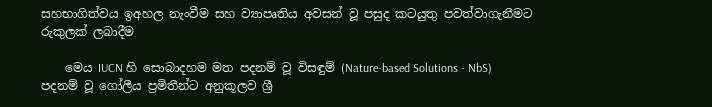සහභාගිත්වය ඉඅහල නැංවීම සහ ව්‍යාපෘතිය අවසන් වූ පසුද කටයුතු පවත්වාගැනීමට රුකුලක් ලබාදීම

    මෙය IUCN හි සොබාදහම මත පදනම් වූ විසඳුම් (Nature-based Solutions - NbS) පදනම් වූ ගෝලීය ප්‍රමිතීන්ට අනුකූලව ශ්‍රී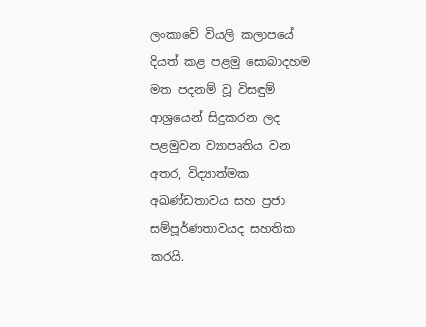ලංකාවේ වියලි කලාපයේ දියත් කළ පළමු සොබාදහම මත පදනම් වූ විසඳුම් ආශ්‍රයෙන් සිදුකරන ලද පළමුවන ව්‍යාපෘතිය වන අතර, විද්‍යාත්මක අඛණ්ඩතාවය සහ ප්‍රජා සම්පූර්ණතාවයද සහතික කරයි.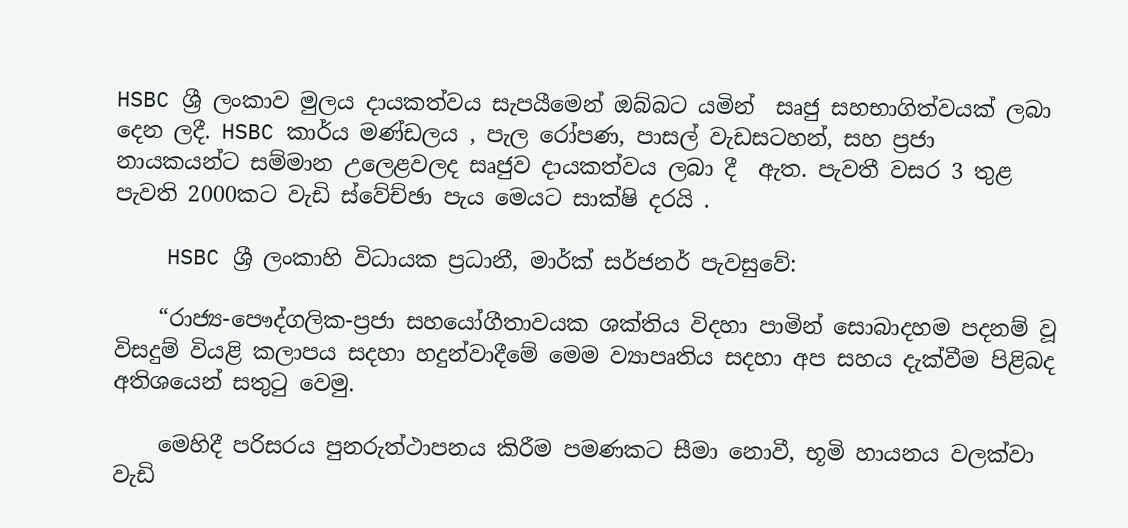HSBC ශ්‍රී ලංකාව මුලය දායකත්වය සැපයීමෙන් ඔබ්බට යමින්  සෘජු සහභාගිත්වයක් ලබා දෙන ලදී. HSBC කාර්ය මණ්ඩලය , පැල රෝපණ, පාසල් වැඩසටහන්, සහ ප්‍රජා නායකයන්ට සම්මාන උලෙළවලද සෘජුව දායකත්වය ලබා දී  ඇත. පැවතී වසර 3 තුළ පැවති 2000කට වැඩි ස්වේච්ඡා පැය මෙයට සාක්ෂි දරයි .

    HSBC ශ්‍රී ලංකාහි විධායක ප්‍රධානී, මාර්ක් සර්ජනර් පැවසුවේ:

    “රාජ්‍ය-පෞද්ගලික-ප්‍රජා සහයෝගීතාවයක ශක්තිය විදහා පාමින් සොබාදහම පදනම් වූ විසදුම් වියළි කලාපය සදහා හදුන්වාදීමේ මෙම ව්‍යාපෘතිය සදහා අප සහය දැක්වීම පිළිබද අතිශයෙන් සතුටු වෙමු.

    මෙහිදී පරිසරය පුනරුත්ථාපනය කිරීම පමණකට සීමා නොවී, භූමි හායනය වලක්වා වැඩි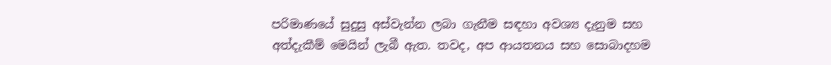පරිමාණයේ සුදුසු අස්වැන්න ලබා ගැනීම සඳහා අවශ්‍ය දැනුම සහ අත්දැකීම් මෙයින් ලැබී ඇත. තවද, අප ආයතනය සහ සොබාදහම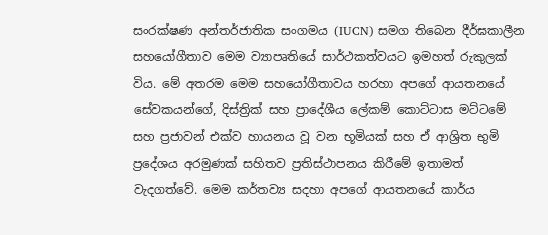සංරක්ෂණ අන්තර්ජාතික සංගමය (IUCN) සමග තිබෙන දීර්ඝකාලීන සහයෝගීතාව මෙම ව්‍යාපෘතියේ සාර්ථකත්වයට ඉමහත් රුකුලක් විය. මේ අතරම මෙම සහයෝගීතාවය හරහා අපගේ ආයතනයේ සේවකයන්ගේ, දිස්ත්‍රික් සහ ප්‍රාදේශීය ලේකම් කොට්ටාස මට්ටමේ සහ ප්‍රජාවන් එක්ව හායනය වූ වන භූමියක් සහ ඒ ආශ්‍රිත භුමි ප්‍රදේශය අරමුණක් සහිතව ප්‍රතිස්ථාපනය කිරීමේ ඉතාමත් වැදගත්වේ. මෙම කර්තව්‍ය සදහා අපගේ ආයතනයේ කාර්ය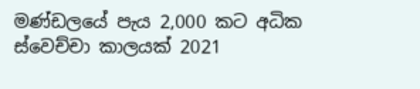මණ්ඩලයේ පැය 2,000 කට අධික ස්වෙච්චා කාලයක් 2021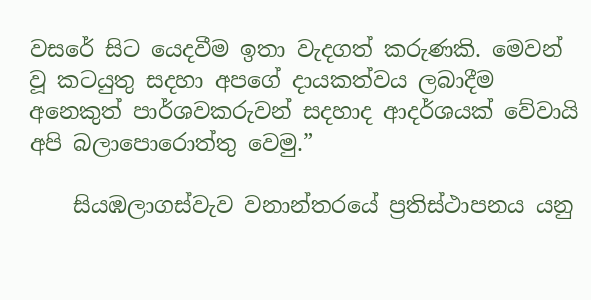වසරේ සිට යෙදවීම ඉතා වැදගත් කරුණකි. මෙවන් වූ කටයුතු සදහා අපගේ දායකත්වය ලබාදීම අනෙකුත් පාර්ශවකරුවන් සදහාද ආදර්ශයක් වේවායි අපි බලාපොරොත්තු වෙමු.”

    සියඹලාගස්වැව වනාන්තරයේ ප්‍රතිස්ථාපනය යනු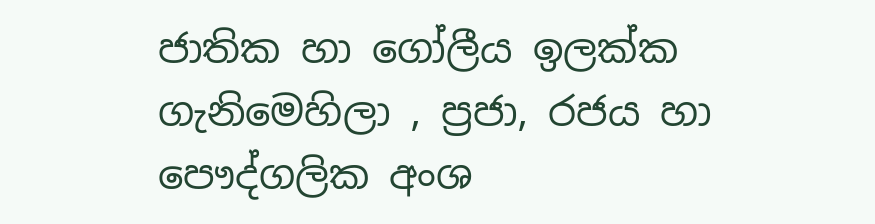ජාතික හා ගෝලීය ඉලක්ක ගැනිමෙහිලා , ප්‍රජා, රජය හා පෞද්ගලික අංශ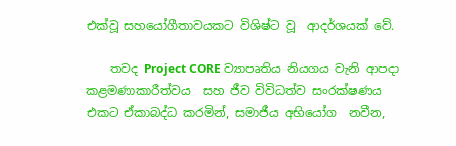එක්වූ සහයෝගීතාවයකට විශිෂ්ට වූ  ආදර්ශයක් වේ.

    තවද Project CORE ව්‍යාපෘතිය නියගය වැනි ආපදා කළමණාකාරීත්වය  සහ ජීව විවිධත්ව සංරක්ෂණය එකට ඒකාබද්ධ කරමින්, සමාජීය අභියෝග  නවීන,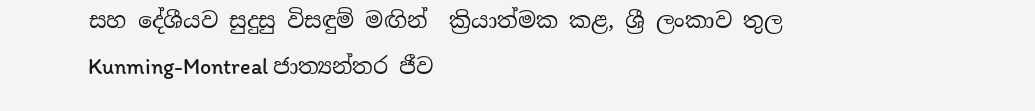සහ දේශීයව සුදුසු විසඳුම් මඟින්  ක්‍රියාත්මක කළ, ශ්‍රී ලංකාව තුල  Kunming-Montreal ජාත්‍යන්තර ජීව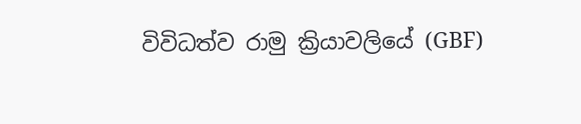විවිධත්ව රාමු ක්‍රියාවලියේ (GBF)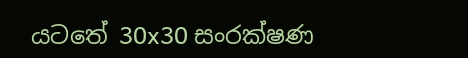යටතේ 30x30 සංරක්ෂණ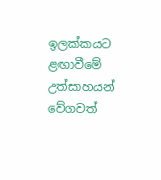ඉලක්කයට ළඟාවීමේ උත්සාහයන් වේගවත්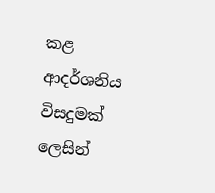කළ  ආදර්ශනිය විසදුමක් ලෙසින්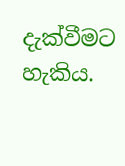දැක්වීමට හැකිය.